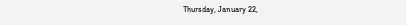Thursday, January 22,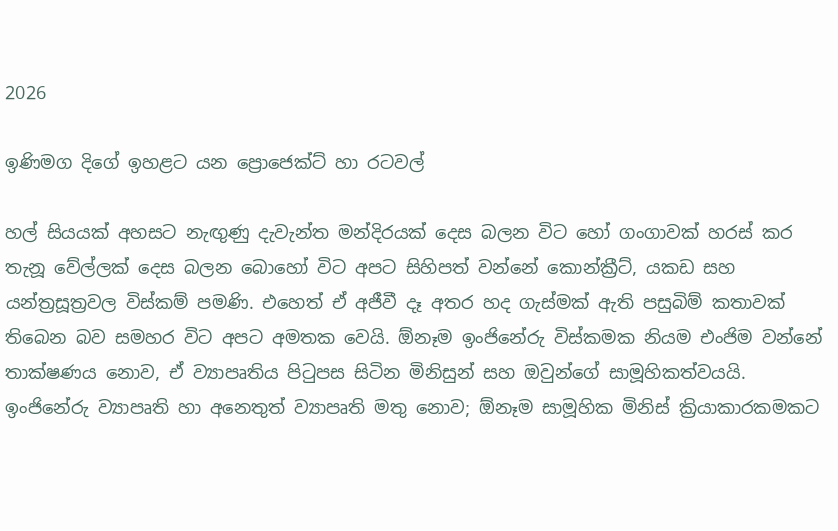2026

ඉණිමග දිගේ ඉහළට යන ප්‍රොජෙක්ට් හා රටවල්

හල් සියයක් අහසට නැඟුණු දැවැන්ත මන්දිරයක් දෙස බලන විට හෝ ගංගාවක් හරස් කර තැනූ වේල්ලක් දෙස බලන බොහෝ විට අපට සිහිපත් වන්නේ කොන්ක්‍රීට්, යකඩ සහ යන්ත්‍රසූත්‍රවල විස්කම් පමණි. එහෙත් ඒ අජීවී දෑ අතර හද ගැස්මක් ඇති පසුබිම් කතාවක් තිබෙන බව සමහර විට අපට අමතක වෙයි. ඕනෑම ඉංජිනේරු විස්කමක නියම එංජිම වන්නේ තාක්ෂණය නොව, ඒ ව්‍යාපෘතිය පිටුපස සිටින මිනිසුන් සහ ඔවුන්ගේ සාමූහිකත්වයයි. ඉංජිනේරු ව්‍යාපෘති හා අනෙතුත් ව්‍යාපෘති මතු නොව; ඕනෑම සාමූහික මිනිස් ක්‍රියාකාරකමකට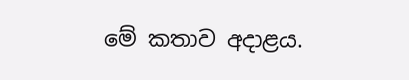මේ කතාව අදාළය.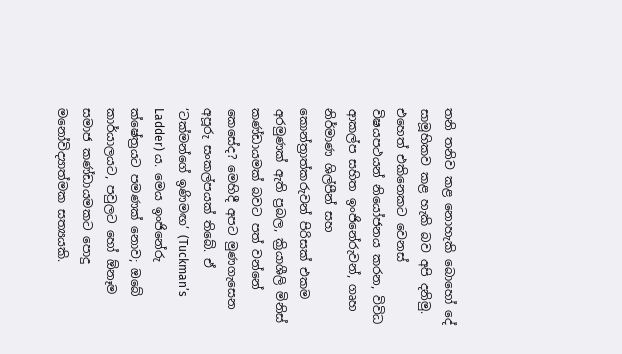තනි තනිව කළ නොහැකි බොහෝ දේ සාමූහිකව කළ හැකි බව අපි දනිමු. එහෙත් එකිනෙකට වෙනස් විෂයපථයන් නියෝජනය කරන, විවිධ ආකල්ප සහිත ඉංජිනේරුවන්, ගෘහ නිර්මාණ ශිල්පීන් සහ කොන්ත්‍රාත්කරුවන් පිරිසක් එකම අරමුණක් ඇති ප්‍රබල, ක්‍රියාශීලි මිනිස් කණ්ඩායමක් බවට පත් වන්නේ කෙසේද? මෙහිදී අපට මුණගැසෙන අපූරු සංකල්පයක් තිබේ. ඒ ‘ටක්මන්ගේ ඉණිමඟ’ (Tuckman’s Ladder) ය. මෙය ඉංජිනේරු ක්ෂේත්‍රයට පමණක් නොව; ඔබේ කාර්යාලයට, පවුලට හෝ ඕනෑම සමාජ කණ්ඩායමකට පොදු මනෝවිද්‍යාත්මක සත්‍යයකි.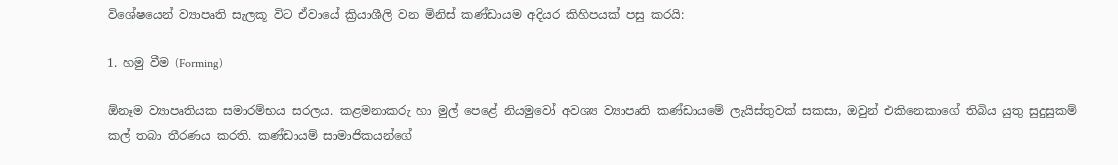විශේෂයෙන් ව්‍යාපෘති සැලකූ විට ඒවායේ ක්‍රියාශීලි වන මිනිස් කණ්ඩායම අදියර කිහිපයක් පසු කරයි:

1. හමු වීම (Forming)

ඕනෑම ව්‍යාපෘතියක සමාරම්භය සරලය. කළමනාකරු හා මුල් පෙළේ නියමුවෝ අවශ්‍ය ව්‍යාපෘති කණ්ඩායමේ ලැයිස්තුවක් සකසා, ඔවුන් එකිනෙකාගේ තිබිය යුතු සුදුසුකම් කල් තබා තීරණය කරති. කණ්ඩායම් සාමාජිකයන්ගේ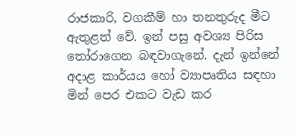රාජකාරි, වගකීම් හා තනතුරුද මීට ඇතුළත් වේ. ඉන් පසු අවශ්‍ය පිරිස තෝරාගෙන බඳවාගැනේ. දැන් ඉන්නේ අදාළ කාර්යය හෝ ව්‍යාපෘතිය සඳහා මින් පෙර එකට වැඩ කර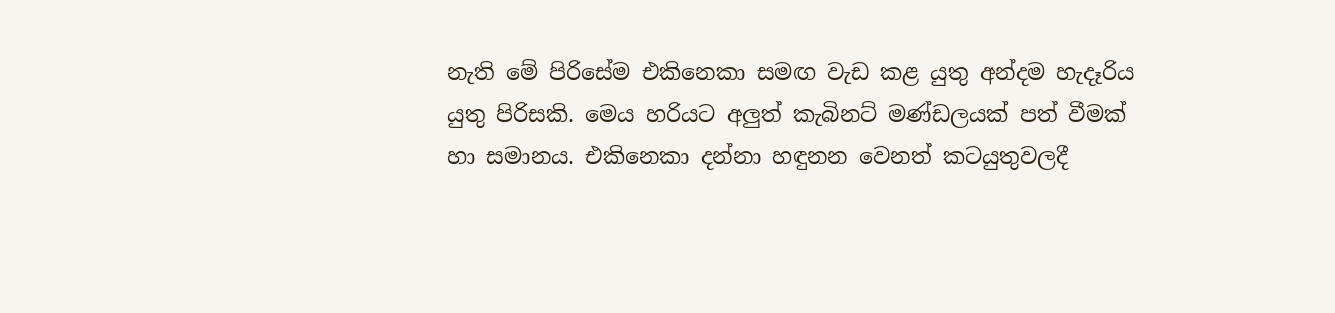නැති මේ පිරිසේම එකිනෙකා සමඟ වැඩ කළ යුතු අන්දම හැදෑරිය යුතු පිරිසකි. මෙය හරියට අලුත් කැබිනට් මණ්ඩලයක් පත් වීමක් හා සමානය. එකිනෙකා දන්නා හඳුනන වෙනත් කටයුතුවලදී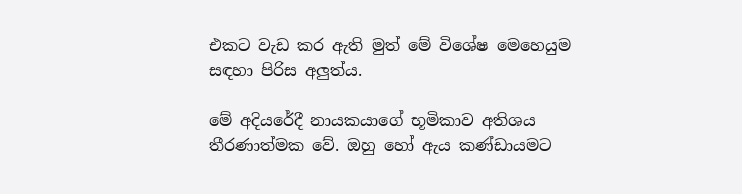එකට වැඩ කර ඇති මුත් මේ විශේෂ මෙහෙයුම සඳහා පිරිස අලුත්ය.

මේ අදියරේදී නායකයාගේ භූමිකාව අතිශය තීරණාත්මක වේ. ඔහු හෝ ඇය කණ්ඩායමට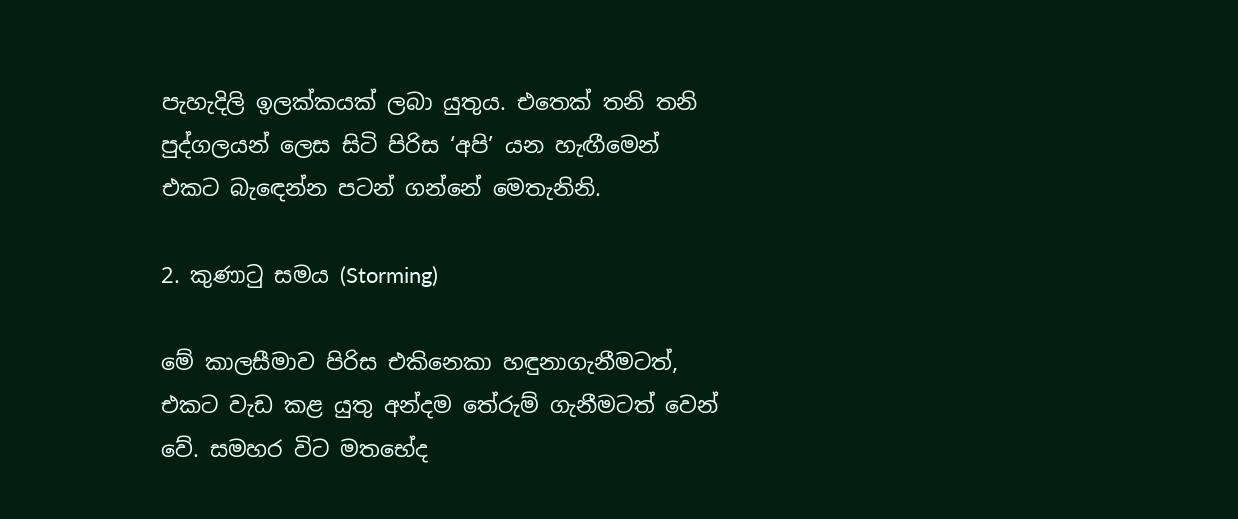පැහැදිලි ඉලක්කයක් ලබා යුතුය. එතෙක් තනි තනි පුද්ගලයන් ලෙස සිටි පිරිස ‘අපි’ යන හැඟීමෙන් එකට බැඳෙන්න පටන් ගන්නේ මෙතැනිනි.

2. කුණාටු සමය (Storming)

මේ කාලසීමාව පිරිස එකිනෙකා හඳුනාගැනීමටත්, එකට වැඩ කළ යුතු අන්දම තේරුම් ගැනීමටත් වෙන් වේ. සමහර විට මතභේද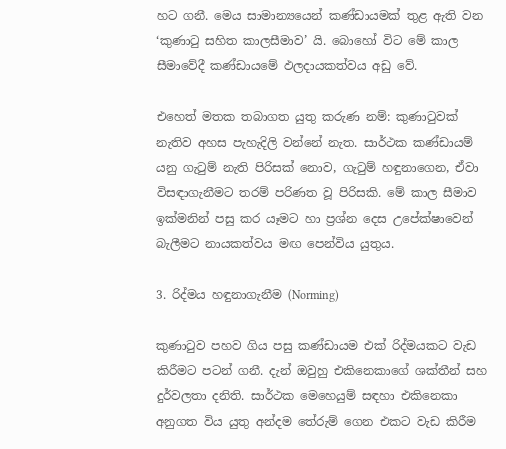හට ගනී. මෙය සාමාන්‍යයෙන් කණ්ඩායමක් තුළ ඇති වන ‘කුණාටු සහිත කාලසීමාව’ යි. බොහෝ විට මේ කාල සීමාවේදී කණ්ඩායමේ ඵලදායකත්වය අඩු වේ.

එහෙත් මතක තබාගත යුතු කරුණ නම්: කුණාටුවක් නැතිව අහස පැහැදිලි වන්නේ නැත. සාර්ථක කණ්ඩායම් යනු ගැටුම් නැති පිරිසක් නොව, ගැටුම් හඳුනාගෙන, ඒවා විසඳාගැනීමට තරම් පරිණත වූ පිරිසකි. මේ කාල සීමාව ඉක්මනින් පසු කර යෑමට හා ප්‍රශ්න දෙස උපේක්ෂාවෙන් බැලීමට නායකත්වය මඟ පෙන්විය යුතුය.

3. රිද්මය හඳුනාගැනීම (Norming)

කුණාටුව පහව ගිය පසු කණ්ඩායම එක් රිද්මයකට වැඩ කිරීමට පටන් ගනී. දැන් ඔවුහු එකිනෙකාගේ ශක්තීන් සහ දුර්වලතා දනිති. සාර්ථක මෙහෙයුම් සඳහා එකිනෙකා අනුගත විය යුතු අන්දම තේරුම් ගෙන එකට වැඩ කිරීම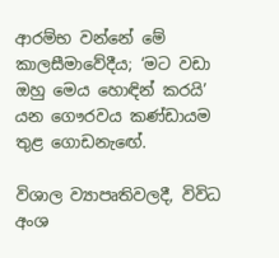ආරම්භ වන්නේ මේ කාලසීමාවේදීය; ‘මට වඩා ඔහු මෙය හොඳින් කරයි’ යන ගෞරවය කණ්ඩායම තුළ ගොඩනැඟේ.

විශාල ව්‍යාපෘතිවලදී, විවිධ අංශ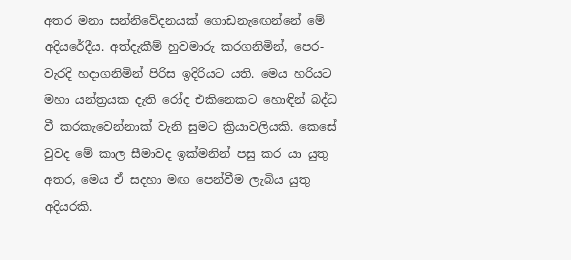අතර මනා සන්නිවේදනයක් ගොඩනැඟෙන්නේ මේ අදියරේදීය. අත්දැකීම් හුවමාරු කරගනිමින්, පෙර-වැරදි හදාගනිමින් පිරිස ඉදිරියට යති. මෙය හරියට මහා යන්ත්‍රයක දැති රෝද එකිනෙකට හොඳින් බද්ධ වී කරකැවෙන්නාක් වැනි සුමට ක්‍රියාවලියකි. කෙසේ වුවද මේ කාල සීමාවද ඉක්මනින් පසු කර යා යුතු අතර, මෙය ඒ සදහා මඟ පෙන්වීම ලැබිය යුතු අදියරකි.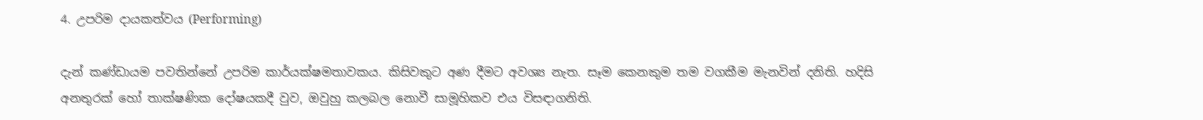4. උපරිම දායකත්වය (Performing)

දැන් කණ්ඩායම පවතින්නේ උපරිම කාර්යක්ෂමතාවකය. කිසිවකුට අණ දීමට අවශ්‍ය නැත. සෑම කෙනකුම තම වගකීම මැනවින් දනිති. හදිසි අනතුරක් හෝ තාක්ෂණික දෝෂයකදී වුව, ඔවුහු කලබල නොවී සාමූහිකව එය විසඳාගනිති.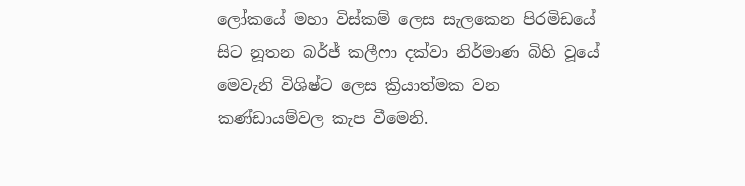ලෝකයේ මහා විස්කම් ලෙස සැලකෙන පිරමිඩයේ සිට නූතන බර්ජ් කලීෆා දක්වා නිර්මාණ බිහි වූයේ මෙවැනි විශිෂ්ට ලෙස ක්‍රියාත්මක වන කණ්ඩායම්වල කැප වීමෙනි.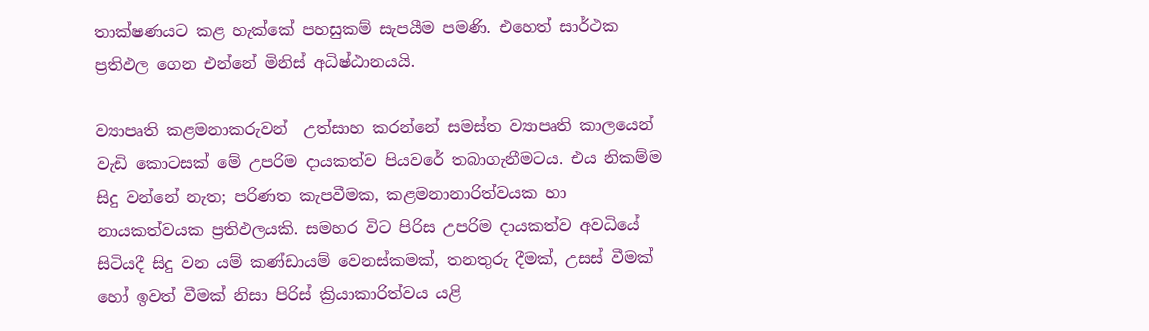තාක්ෂණයට කළ හැක්කේ පහසුකම් සැපයීම පමණි. එහෙත් සාර්ථක ප්‍රතිඵල ගෙන එන්නේ මිනිස් අධිෂ්ඨානයයි.

ව්‍යාපෘති කළමනාකරුවන්  උත්සාහ කරන්නේ සමස්ත ව්‍යාපෘති කාලයෙන් වැඩි කොටසක් මේ උපරිම දායකත්ව පියවරේ තබාගැනීමටය. එය නිකම්ම සිදු වන්නේ නැත; පරිණත කැපවීමක, කළමනානාරිත්වයක හා නායකත්වයක ප්‍රතිඵලයකි. සමහර විට පිරිස උපරිම දායකත්ව අවධියේ සිටියදී සිදු වන යම් කණ්ඩායම් වෙනස්කමක්, තනතුරු දීමක්, උසස් වීමක් හෝ ඉවත් වීමක් නිසා පිරිස් ක්‍රියාකාරිත්වය යළි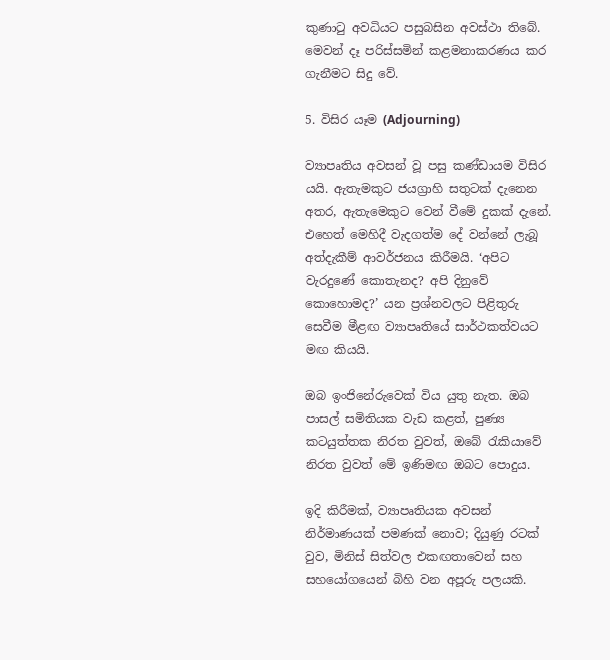කුණාටු අවධියට පසුබසින අවස්ථා තිබේ. මෙවන් දෑ පරිස්සමින් කළමනාකරණය කර ගැනීමට සිදු වේ.

5. විසිර යෑම (Adjourning)

ව්‍යාපෘතිය අවසන් වූ පසු කණ්ඩායම විසිර යයි. ඇතැමකුට ජයග්‍රාහි සතුටක් දැනෙන අතර, ඇතැමෙකුට වෙන් වීමේ දුකක් දැනේ. එහෙත් මෙහිදී වැදගත්ම දේ වන්නේ ලැබූ අත්දැකීම් ආවර්ජනය කිරීමයි. ‘අපිට වැරදුණේ කොතැනද? අපි දිනුවේ කොහොමද?’ යන ප්‍රශ්නවලට පිළිතුරු සෙවීම මීළඟ ව්‍යාපෘතියේ සාර්ථකත්වයට මඟ කියයි.

ඔබ ඉංජිනේරුවෙක් විය යුතු නැත. ඔබ පාසල් සමිතියක වැඩ කළත්, පුණ්‍ය කටයුත්තක නිරත වුවත්, ඔබේ රැකියාවේ නිරත වුවත් මේ ඉණිමඟ ඔබට පොදුය.

ඉදි කිරීමක්, ව්‍යාපෘතියක අවසන් නිර්මාණයක් පමණක් නොව; දියුණු රටක් වුව, මිනිස් සිත්වල එකඟතාවෙන් සහ සහයෝගයෙන් බිහි වන අපූරු පලයකි.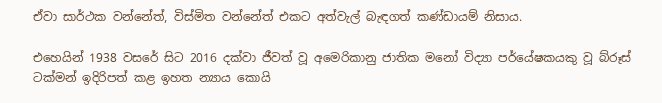ඒවා සාර්ථක වන්නේත්, විස්මිත වන්නේත් එකට අත්වැල් බැඳගත් කණ්ඩායම් නිසාය.

එහෙයින් 1938 වසරේ සිට 2016 දක්වා ජීවත් වූ අමෙරිකානු ජාතික මනෝ විද්‍යා පර්යේෂකයකු වූ බ්රූස් ටක්මන් ඉදිරිපත් කළ ඉහත න්‍යාය කොයි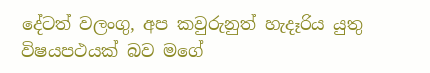දේටත් වලංගු, අප කවුරුනුත් හැදෑරිය යුතු විෂයපථයක් බව මගේ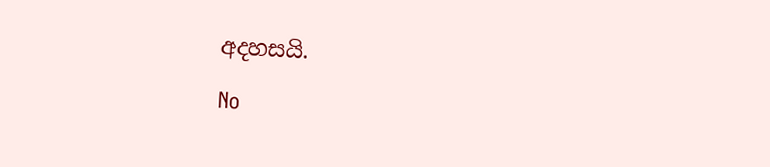අදහසයි.

No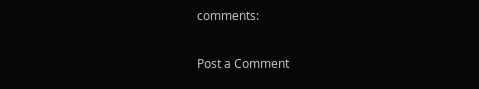comments:

Post a Comment